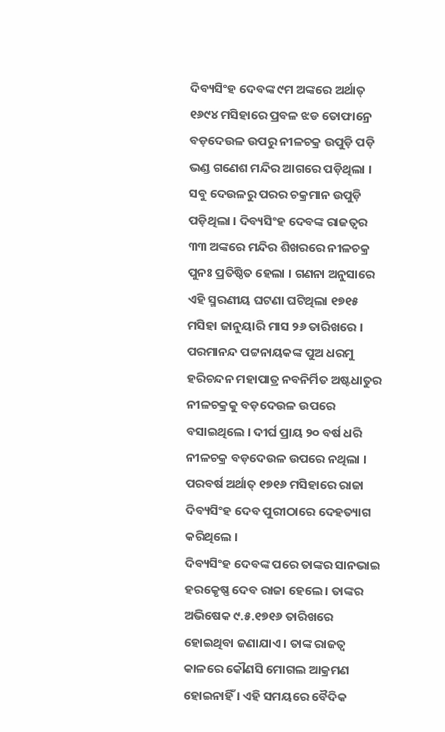ଦିବ୍ୟସିଂହ ଦେବଙ୍କ ୯ମ ଅଙ୍କରେ ଅର୍ଥାତ୍ ୧୬୯୪ ମସିହାରେ ପ୍ରବଳ ଝଡ ତୋଫାନ୍ରେ ବଡ଼ଦେଉଳ ଉପରୁ ନୀଳଚକ୍ର ଉପୁଡ଼ି ପଡ଼ି ଭଣ୍ଡ ଗଣେଶ ମନ୍ଦିର ଆଗରେ ପଡ଼ିଥିଲା । ସବୁ ଦେଉଳରୁ ପରର ଚକ୍ରମାନ ଉପୁଡ଼ି ପଡ଼ିଥିଲା । ଦିବ୍ୟସିଂହ ଦେବଙ୍କ ରାଜତ୍ୱର ୩୩ ଅଙ୍କରେ ମନ୍ଦିର ଶିଖରରେ ନୀଳଚକ୍ର ପୁନଃ ପ୍ରତିଷ୍ଠିତ ହେଲା । ଗଣନା ଅନୁସାରେ ଏହି ସ୍ମରଣୀୟ ଘଟଣା ଘଟିଥିଲା ୧୭୧୫ ମସିହା ଜାନୁୟାରି ମାସ ୨୬ ତାରିଖରେ । ପରମାନନ୍ଦ ପଟ୍ଟନାୟକଙ୍କ ପୁଅ ଧରମୁ ହରିଚନ୍ଦନ ମହାପାତ୍ର ନବନିର୍ମିତ ଅଷ୍ଟଧାତୁର ନୀଳଚକ୍ରକୁ ବଡ଼ଦେଉଳ ଉପରେ ବସାଇଥିଲେ । ଦୀର୍ଘ ପ୍ରାୟ ୨୦ ବର୍ଷ ଧରି ନୀଳଚକ୍ର ବଡ଼ଦେଉଳ ଉପରେ ନଥିଲା । ପରବର୍ଷ ଅର୍ଥାତ୍ ୧୭୧୬ ମସିହାରେ ରାଜା ଦିବ୍ୟସିଂହ ଦେବ ପୁରୀଠାରେ ଦେହତ୍ୟାଗ କରିଥିଲେ ।
ଦିବ୍ୟସିଂହ ଦେବଙ୍କ ପରେ ତାଙ୍କର ସାନଭାଇ ହରକେୃଷ୍ଣ ଦେବ ରାଜା ହେଲେ । ତାଙ୍କର ଅଭିଷେକ ୯.୫.୧୭୧୬ ତାରିଖରେ ହୋଇଥିବା ଜଣାଯାଏ । ତାଙ୍କ ରାଜତ୍ୱ କାଳରେ କୌଣସି ମୋଗଲ ଆକ୍ରମଣ ହୋଇନାହିଁ । ଏହି ସମୟରେ ବୈଦିକ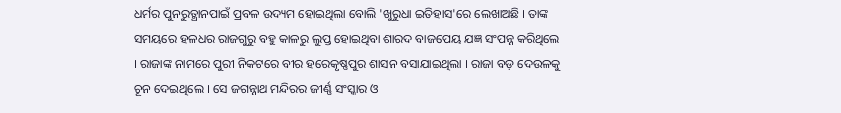ଧର୍ମର ପୁନରୁତ୍ଥାନପାଇଁ ପ୍ରବଳ ଉଦ୍ୟମ ହୋଇଥିଲା ବୋଲି 'ଖୁରୁଧା ଇତିହାସ'ରେ ଲେଖାଅଛି । ତାଙ୍କ ସମୟରେ ହଳଧର ରାଜଗୁରୁ ବହୁ କାଳରୁ ଲୁପ୍ତ ହୋଇଥିବା ଶାରଦ ବାଜପେୟ ଯଜ୍ଞ ସଂପନ୍ନ କରିଥିଲେ । ରାଜାଙ୍କ ନାମରେ ପୁରୀ ନିକଟରେ ବୀର ହରେକୃଷ୍ଣପୁର ଶାସନ ବସାଯାଇଥିଲା । ରାଜା ବଡ଼ ଦେଉଳକୁ ଚୂନ ଦେଇଥିଲେ । ସେ ଜଗନ୍ନାଥ ମନ୍ଦିରର ଜୀର୍ଣ୍ଣ ସଂସ୍କାର ଓ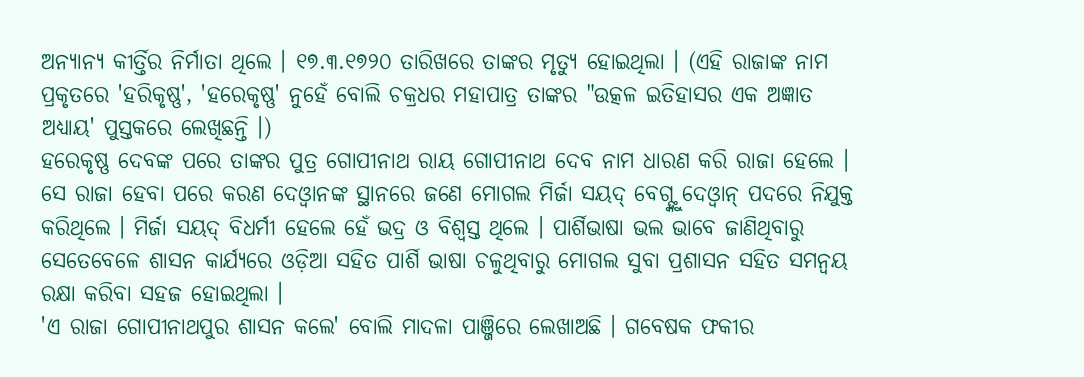ଅନ୍ୟାନ୍ୟ କୀର୍ତ୍ତିର ନିର୍ମାତା ଥିଲେ । ୧୭.୩.୧୭୨୦ ତାରିଖରେ ତାଙ୍କର ମୃତ୍ୟୁ ହୋଇଥିଲା । (ଏହି ରାଜାଙ୍କ ନାମ ପ୍ରକୃତରେ 'ହରିକୃଷ୍ଣ', 'ହରେକୃଷ୍ଣ' ନୁହେଁ ବୋଲି ଚକ୍ରଧର ମହାପାତ୍ର ତାଙ୍କର "ଉତ୍କଳ ଇତିହାସର ଏକ ଅଜ୍ଞାତ ଅଧ୍ୟାୟ' ପୁସ୍ତକରେ ଲେଖିଛନ୍ତି ।)
ହରେକୃଷ୍ଣ ଦେବଙ୍କ ପରେ ତାଙ୍କର ପୁତ୍ର ଗୋପୀନାଥ ରାୟ ଗୋପୀନାଥ ଦେବ ନାମ ଧାରଣ କରି ରାଜା ହେଲେ । ସେ ରାଜା ହେବା ପରେ କରଣ ଦେଓ୍ୱାନଙ୍କ ସ୍ଥାନରେ ଜଣେ ମୋଗଲ ମିର୍ଜା ସୟଦ୍ ବେଗ୍ଙ୍କୁ ଦେଓ୍ୱାନ୍ ପଦରେ ନିଯୁକ୍ତ କରିଥିଲେ । ମିର୍ଜା ସୟଦ୍ ବିଧର୍ମୀ ହେଲେ ହେଁ ଭଦ୍ର ଓ ବିଶ୍ୱସ୍ତ ଥିଲେ । ପାର୍ଶିଭାଷା ଭଲ ଭାବେ ଜାଣିଥିବାରୁ ସେତେବେଳେ ଶାସନ କାର୍ଯ୍ୟରେ ଓଡ଼ିଆ ସହିତ ପାର୍ଶି ଭାଷା ଚଳୁଥିବାରୁ ମୋଗଲ ସୁବା ପ୍ରଶାସନ ସହିତ ସମନ୍ୱୟ ରକ୍ଷା କରିବା ସହଜ ହୋଇଥିଲା ।
'ଏ ରାଜା ଗୋପୀନାଥପୁର ଶାସନ କଲେ' ବୋଲି ମାଦଳା ପାଞ୍ଜିରେ ଲେଖାଅଛି । ଗବେଷକ ଫକୀର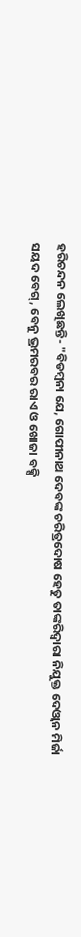ହରିଚନ୍ଦନ ଲେଖିଛନ୍ତି- "ବିଡମ୍ବନା ଯେ, ଗୋପୀନାଥ ଦେବଙ୍କ ଚରିତ୍ରଦୋଷ ହେତୁ ତାଙ୍କରିଦ୍ୱାରା ନିଯୁକ୍ତ ଦେଓ୍ୱାନ ମିର୍ଜା ସୟଦ ବେଗ୍, ବେନୁ ଭ୍ରମରବର ରାଏ ଓ ଖୋଜା ବକ୍ସି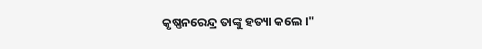କୃଷ୍ଣନରେନ୍ଦ୍ର ତାଙ୍କୁ ହତ୍ୟା କଲେ ।"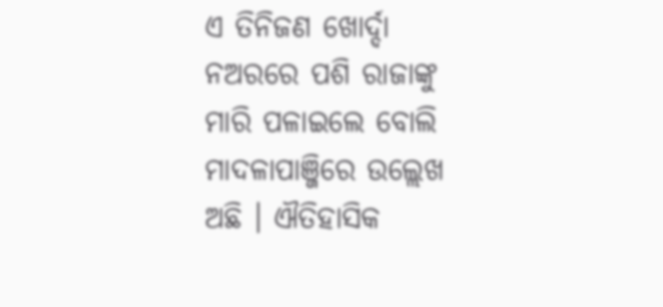ଏ ତିନିଜଣ ଖୋର୍ଦ୍ଦା ନଅରରେ ପଶି ରାଜାଙ୍କୁ ମାରି ପଳାଇଲେ ବୋଲି ମାଦଳାପାଞ୍ଜିରେ ଉଲ୍ଲେଖ ଅଛି । ଐତିହାସିକ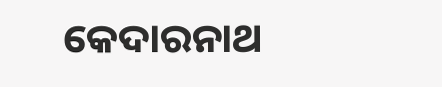କେଦାରନାଥ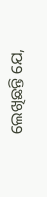ଲେଖିଛନ୍ତି ଯେ,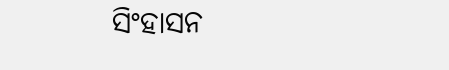ସିଂହାସନ